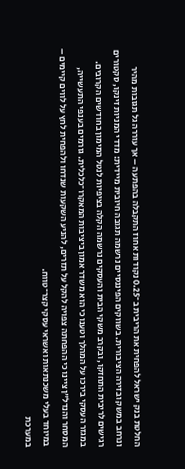החלטת בנק ישראל להפחית את הריבית ב־0.25 נקודות אחוז התקבלה בהפתעה – אך עוררה גל תגובות מהיר ונרחב במשק ובזירה הציבורית. בשווקים הפיננסיים נרשמה תגובה חיובית מיידית: מדדי המניות זינקו, סקטורים רגישים לריבית התחזקו, ובקרב משקי הבית והעסקים נרשמה הקלה בציפיות לנטל המימון בחודשים הקרובים.
במגזר העסקי בירכו על המהלך וטענו כי הוא משדר אמון ביציבות המאקרו־כלכלית. גורמים בענפי התעשייה, המסחר והנדל”ן ציינו כי ההפחתה צפויה להקל על תזרים, להניע השקעות שנדחו ולהפחית לחץ על לווים קיימים – במיוחד בעלי משכנתאות ואשראי עסקי קצר־טווח.
במערכת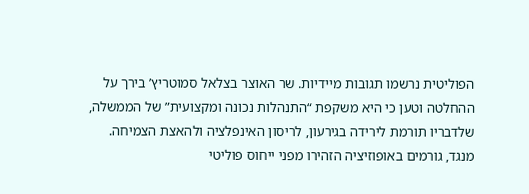הפוליטית נרשמו תגובות מיידיות. שר האוצר בצלאל סמוטריץ’ בירך על ההחלטה וטען כי היא משקפת “התנהלות נכונה ומקצועית” של הממשלה, שלדבריו תורמת לירידה בגירעון, לריסון האינפלציה ולהאצת הצמיחה. מנגד, גורמים באופוזיציה הזהירו מפני ייחוס פוליטי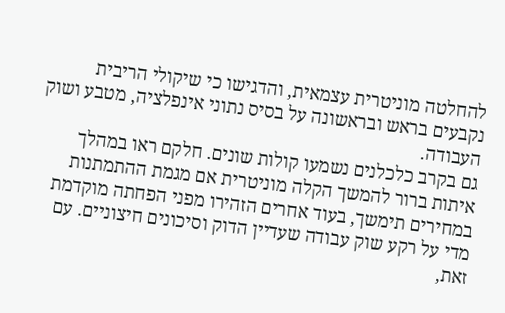להחלטה מוניטרית עצמאית, והדגישו כי שיקולי הריבית נקבעים בראש ובראשונה על בסיס נתוני אינפלציה, מטבע ושוק העבודה.
גם בקרב כלכלנים נשמעו קולות שונים. חלקם ראו במהלך איתות ברור להמשך הקלה מוניטרית אם מגמת ההתמתנות במחירים תימשך, בעוד אחרים הזהירו מפני הפחתה מוקדמת מדי על רקע שוק עבודה שעדיין הדוק וסיכונים חיצוניים. עם זאת,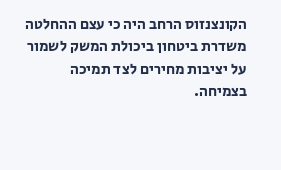הקונצנזוס הרחב היה כי עצם ההחלטה משדרת ביטחון ביכולת המשק לשמור על יציבות מחירים לצד תמיכה בצמיחה.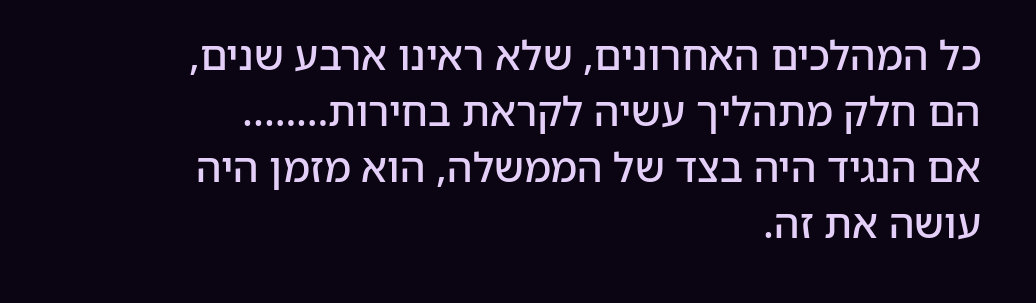כל המהלכים האחרונים, שלא ראינו ארבע שנים, הם חלק מתהליך עשיה לקראת בחירות……..
אם הנגיד היה בצד של הממשלה, הוא מזמן היה עושה את זה.